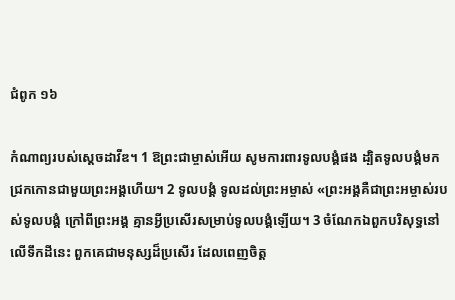ជំពូក ១៦

កំណាព្យរបស់ស្ដេចដាវីឌ។ 1 ឱព្រះ‌ជាម្ចាស់អើយ សូមការពារទូលបង្គំផង ដ្បិតទូលបង្គំមកជ្រកកោនជាមួយព្រះអង្គហើយ។ 2 ទូលបង្គំ ទូលដល់ព្រះអម្ចាស់ «ព្រះអង្គគឺជាព្រះអម្ចាស់របស់ទូលបង្គំ ក្រៅពីព្រះអង្គ គ្មានអ្វីប្រសើរសម្រាប់ទូលបង្គំឡើយ។ 3 ចំណែកឯពួកបរិសុទ្ធនៅលើទឹកដីនេះ ពួកគេជាមនុស្សដ៏ប្រសើរ ដែលពេញចិត្ត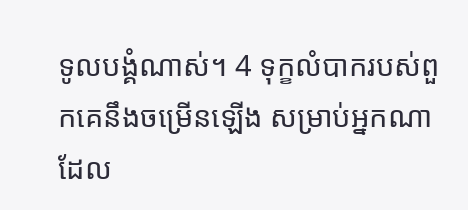ទូល‌បង្គំណាស់។ 4 ទុក្ខលំបាករបស់ពួកគេនឹងចម្រើនឡើង សម្រាប់អ្នកណាដែល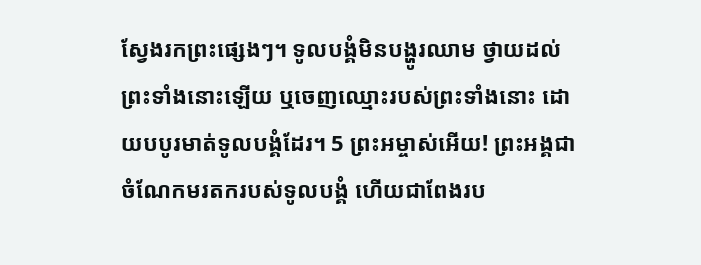ស្វែងរកព្រះផ្សេងៗ។ ទូល‌បង្គំមិនបង្ហូរឈាម ថ្វាយដល់ព្រះទាំងនោះឡើយ ឬចេញឈ្មោះរបស់ព្រះទាំងនោះ ដោយបបូរមាត់ទូល‌បង្គំដែរ។ 5 ព្រះ‌អម្ចាស់អើយ! ព្រះអង្គជាចំណែកមរតករបស់ទូល‌បង្គំ ហើយជាពែងរប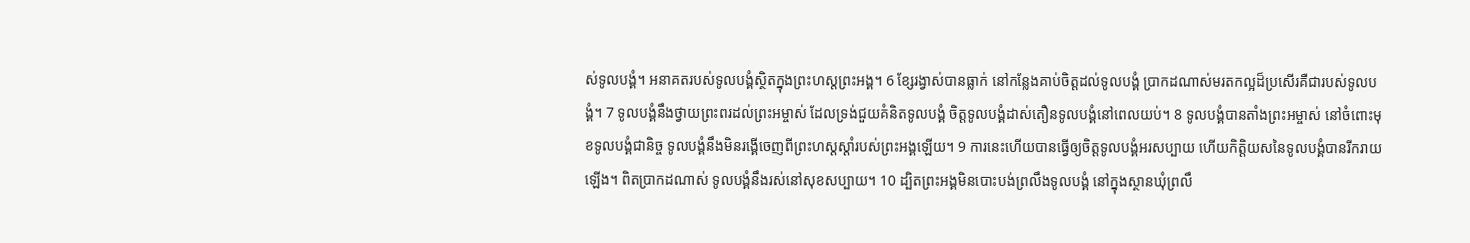ស់ទូល‌បង្គំ។ អនាគតរបស់ទូល‌បង្គំស្ថិតក្នុងព្រះ‌ហស្តព្រះ‌អង្គ។ 6 ខ្សែរង្វាស់បានធ្លាក់ នៅកន្លែងគាប់ចិត្តដល់ទូល‌បង្គំ ប្រាកដណាស់មរតកល្អដ៏ប្រសើរគឺជារបស់ទូលបង្គំ។ 7 ទូលបង្គំនឹងថ្វាយព្រះពរដល់ព្រះអម្ចាស់ ដែលទ្រង់ជួយគំនិតទូល‌បង្គំ ចិត្តទូល‌បង្គំដាស់តឿនទូល‌បង្គំនៅពេលយប់។ 8 ទូល‌បង្គំបានតាំងព្រះអម្ចាស់ នៅចំពោះមុខទូល‌បង្គំជា‌និច្ច ទូល‌បង្គំនឹងមិនរង្គើចេញពីព្រះហស្តស្តាំរបស់ព្រះអង្គឡើយ។ 9 ការនេះហើយបានធ្វើឲ្យចិត្តទូល‌បង្គំអរសប្បាយ ហើយកិត្តិយសនៃទូល‌បង្គំបានរីក‌រាយឡើង។ ពិតប្រាកដណាស់ ទូលបង្គំនឹងរស់នៅសុខសប្បាយ។ 10 ដ្បិតព្រះ‌អង្គមិនបោះបង់ព្រលឹងទូល‌បង្គំ នៅក្នុងស្ថានឃុំព្រលឹ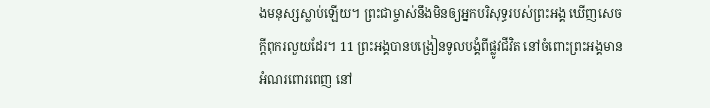ងមនុស្សស្លាប់ឡើយ។ ព្រះជាម្ចាស់នឹងមិនឲ្យអ្នកបរិសុទ្ធរបស់ព្រះ‌អង្គ ឃើញសេចក្ដីពុករលួយដែរ។ 11 ព្រះ‌អង្គបានបង្រៀនទូល‌បង្គំពីផ្លូវជីវិត នៅចំពោះព្រះ‌អង្គមានអំណរពោរ‌ពេញ នៅ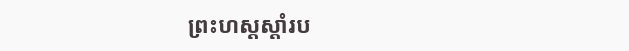ព្រះ‌ហស្តស្តាំរប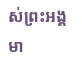ស់ព្រះ‌អង្គមា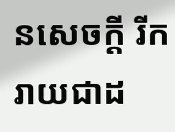នសេចក្ដី រីករាយជាដ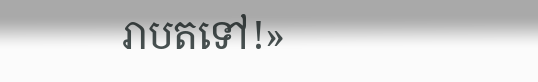រាបតទៅ!»